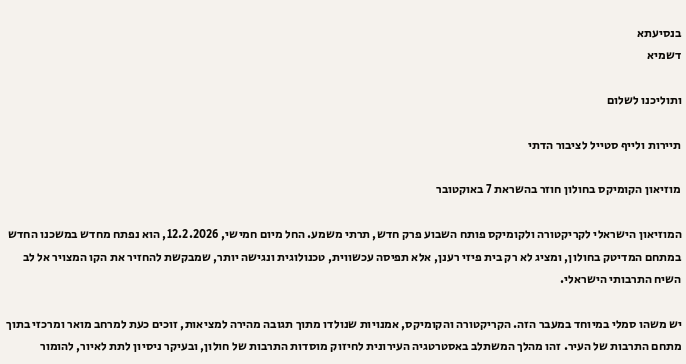בנסיעתא
דשמיא

ותוליכנו לשלום

תיירות ולייף סטייל לציבור הדתי

מוזיאון הקומיקס בחולון חוזר בהשראת 7 באוקטובר

המוזיאון הישראלי לקריקטורה ולקומיקס פותח השבוע פרק חדש, תרתי משמע. החל מיום חמישי, 12.2.2026, הוא נפתח מחדש במשכנו החדש במתחם המדיטק בחולון, ומציג לא רק בית פיזי רענן, אלא תפיסה עכשווית, טכנולוגית ונגישה יותר, שמבקשת להחזיר את הקו המצויר אל לב השיח התרבותי הישראלי.

יש משהו סמלי במיוחד במעבר הזה. הקריקטורה והקומיקס, אמנויות שנולדו מתוך תגובה מהירה למציאות, זוכים כעת למרחב מואר ומרכזי בתוך מתחם התרבות של העיר. זהו מהלך המשתלב באסטרטגיה העירונית לחיזוק מוסדות התרבות של חולון, ובעיקר ניסיון לתת לאיור, להומור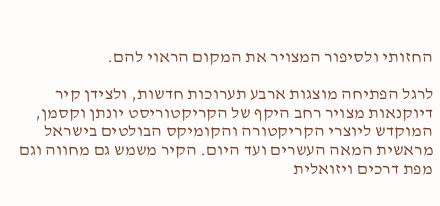החזותי ולסיפור המצויר את המקום הראוי להם.

לרגל הפתיחה מוצגות ארבע תערוכות חדשות, ולצידן קיר דיוקנאות מצויר רחב היקף של הקריקטוריסט יונתן וקסמן, המוקדש ליוצרי הקריקטורה והקומיקס הבולטים בישראל מראשית המאה העשרים ועד היום. הקיר משמש גם מחווה וגם מפת דרכים ויזואלית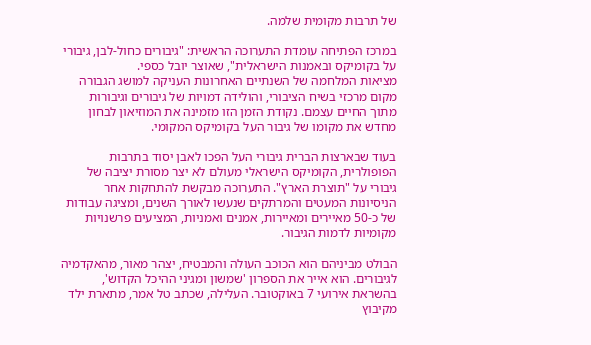של תרבות מקומית שלמה.

במרכז הפתיחה עומדת התערוכה הראשית: "גיבורים כחול-לבן, גיבורי על בקומיקס ובאמנות הישראלית", שאוצר יובל כספי.
מציאות המלחמה של השנתיים האחרונות העניקה למושג הגבורה מקום מרכזי בשיח הציבורי, והולידה דמויות של גיבורים וגיבורות מתוך החיים עצמם. נקודת הזמן הזו מזמינה את המוזיאון לבחון מחדש את מקומו של גיבור העל בקומיקס המקומי.

בעוד שבארצות הברית גיבורי העל הפכו לאבן יסוד בתרבות הפופולרית, הקומיקס הישראלי מעולם לא יצר מסורת יציבה של גיבורי על "תוצרת הארץ". התערוכה מבקשת להתחקות אחר הניסיונות המעטים והמרתקים שנעשו לאורך השנים, ומציגה עבודות של כ-50 מאיירים ומאיירות, אמנים ואמניות, המציעים פרשנויות מקומיות לדמות הגיבור.

הבולט מביניהם הוא הכוכב העולה והמבטיח, יצהר מאור, מהאקדמיה לגיבורים. הוא אייר את הספרון 'שמשון ומגיני ההיכל הקדוש', בהשראת אירועי 7 באוקטובר. העלילה, שכתב טל אמר, מתארת ילד מקיבוץ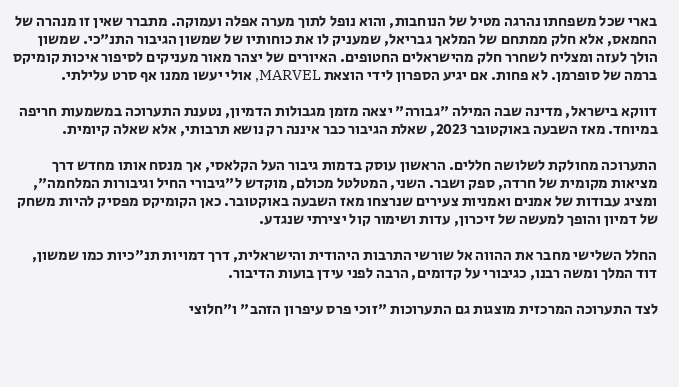בארי שכל משפחתו נהרגה מטיל של הנוחבות, והוא נופל לתוך מערה אפלה ועמוקה. מתברר שאין זו מנהרה של החמאס, אלא חלק ממתחם של המלאך גבריאל, שמעניק לו את כוחותיו של שמשון הגיבור התנ"כי. שמשון הולך לעזה ומצליח לשחרר חלק מהישראלים החטופים. האיורים של יצהר מאור מעניקים לסיפור איכות קומיקס ברמה של סופרמן. לא פחות. אם יגיע הספרון לידי הוצאת MARVEL, אולי יעשו ממנו אף סרט עלילתי.

דווקא בישראל, מדינה שבה המילה "גבורה" יצאה מזמן מגבולות הדמיון, נטענת התערוכה במשמעות חריפה במיוחד. מאז השבעה באוקטובר 2023, שאלת הגיבור כבר איננה רק נושא תרבותי, אלא שאלה קיומית.

התערוכה מחולקת לשלושה חללים. הראשון עוסק בדמות גיבור העל הקלאסי, אך מנסח אותו מחדש דרך מציאות מקומית של חרדה, ספק ושבר. השני, המטלטל מכולם, מוקדש ל"גיבורי החיל וגיבורות המלחמה", ומציג עבודות של אמנים ואמניות צעירים שנרצחו מאז השבעה באוקטובר. כאן הקומיקס מפסיק להיות משחק של דמיון והופך למעשה של זיכרון, עדות ושימור קול יצירתי שנגדע.

החלל השלישי מחבר את ההווה אל שורשי התרבות היהודית והישראלית, דרך דמויות תנ"כיות כמו שמשון, דוד המלך ומשה רבנו, כגיבורי על קדומים, הרבה לפני עידן בועות הדיבור.

לצד התערוכה המרכזית מוצגות גם התערוכות "זוכי פרס עיפרון הזהב" ו"חלוצי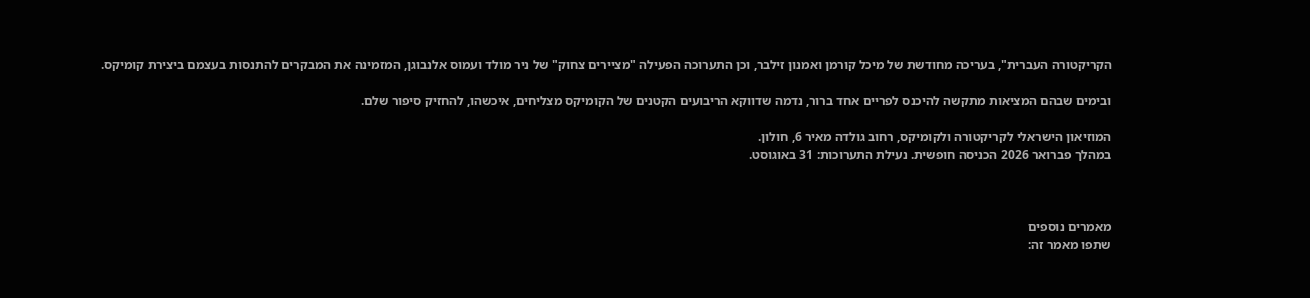הקריקטורה העברית", בעריכה מחודשת של מיכל קורמן ואמנון זילבר, וכן התערוכה הפעילה "מציירים צחוק" של ניר מולד ועמוס אלנבוגן, המזמינה את המבקרים להתנסות בעצמם ביצירת קומיקס.

ובימים שבהם המציאות מתקשה להיכנס לפריים אחד ברור, נדמה שדווקא הריבועים הקטנים של הקומיקס מצליחים, איכשהו, להחזיק סיפור שלם.

המוזיאון הישראלי לקריקטורה ולקומיקס, רחוב גולדה מאיר 6, חולון.
במהלך פברואר 2026 הכניסה חופשית. נעילת התערוכות: 31 באוגוסט.



מאמרים נוספים
שתפו מאמר זה: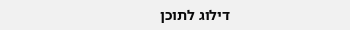דילוג לתוכן